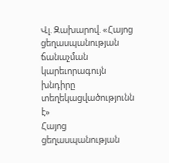Վլ. Զախարով. «Հայոց ցեղասպանության ճանաչման կարեւորագույն խնդիրը տեղեկացվածությունն է»
Հայոց ցեղասպանության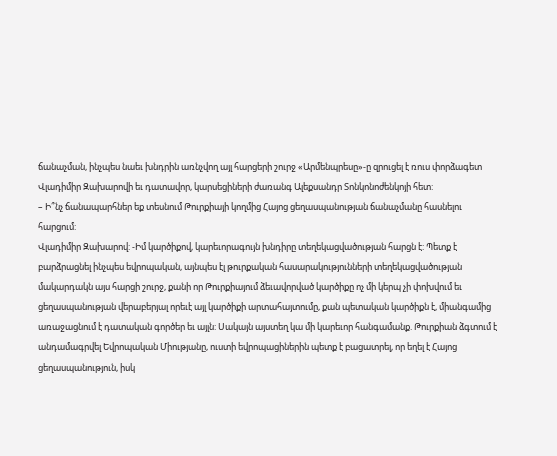ճանաչման, ինչպես նաեւ խնդրին առնչվող այլ հարցերի շուրջ «Արմենպրեսը»-ը զրուցել է ռուս փորձագետ Վլադիմիր Զախարովի եւ դատավոր, կարսեցիների ժառանգ Ալեքսանդր Տոնկոնոժենկոյի հետ:
– Ի՞նչ ճանապարհներ եք տեսնում Թուրքիայի կողմից Հայոց ցեղասպանության ճանաչմանը հասնելու հարցում:
Վլադիմիր Զախարով: -Իմ կարծիքով, կարեւորագույն խնդիրը տեղեկացվածության հարցն է: Պետք է բարձրացնել ինչպես եվրոպական, այնպես էլ թուրքական հասարակությունների տեղեկացվածության մակարդակն այս հարցի շուրջ, քանի որ Թուրքիայում ձեւավորված կարծիքը ոչ մի կերպ չի փոխվում եւ ցեղասպանության վերաբերյալ որեւէ այլ կարծիքի արտահայտումը, քան պետական կարծիքն է, միանգամից առաջացնում է դատական գործեր եւ այլն: Սակայն այստեղ կա մի կարեւոր հանգամանք. Թուրքիան ձգտում է անդամագրվել Եվրոպական Միությանը, ուստի եվրոպացիներին պետք է բացատրել, որ եղել է Հայոց ցեղասպանություն, իսկ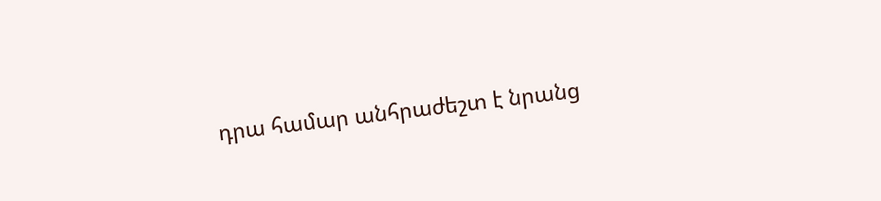դրա համար անհրաժեշտ է նրանց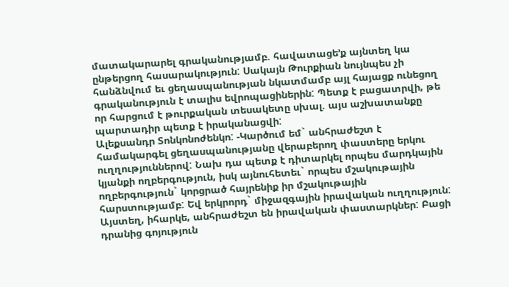մատակարարել գրականությամբ. հավատացե’ք այնտեղ կա ընթերցող հասարակություն: Սակայն Թուրքիան նույնպես չի հանձնվում եւ ցեղասպանության նկատմամբ այլ հայացք ունեցող գրականություն է տալիս եվրոպացիներին: Պետք է բացատրվի, թե որ հարցում է թուրքական տեսակետը սխալ. այս աշխատանքը պարտադիր պետք է իրականացվի:
Ալեքսանդր Տոնկոնոժենկո: -Կարծում եմ` անհրաժեշտ է համակարգել ցեղասպանությանը վերաբերող փաստերը երկու ուղղություններով: Նախ դա պետք է դիտարկել որպես մարդկային կյանքի ողբերգություն, իսկ այնուհետեւ` որպես մշակութային ողբերգություն` կորցրած հայրենիք իր մշակութային հարստությամբ: Եվ երկրորդ` միջազգային իրավական ուղղություն: Այստեղ, իհարկե, անհրաժեշտ են իրավական փաստարկներ: Բացի դրանից գոյություն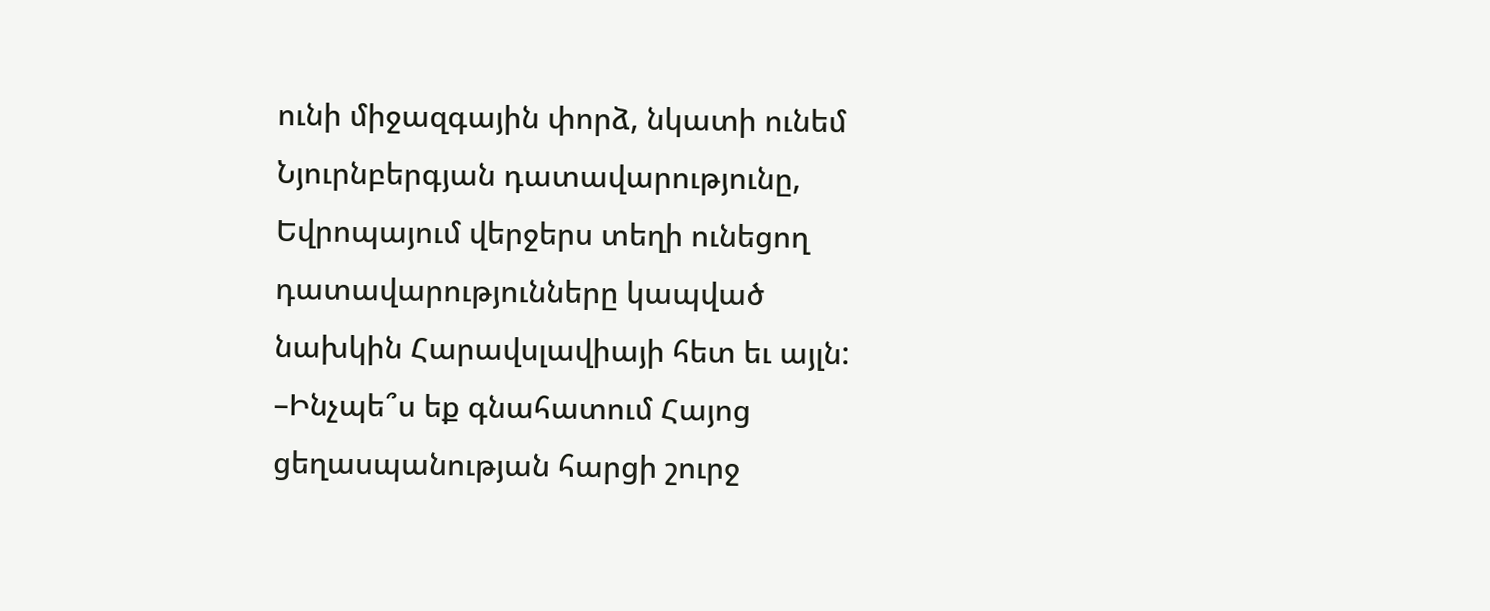ունի միջազգային փորձ, նկատի ունեմ Նյուրնբերգյան դատավարությունը, Եվրոպայում վերջերս տեղի ունեցող դատավարությունները կապված նախկին Հարավսլավիայի հետ եւ այլն:
–Ինչպե՞ս եք գնահատում Հայոց ցեղասպանության հարցի շուրջ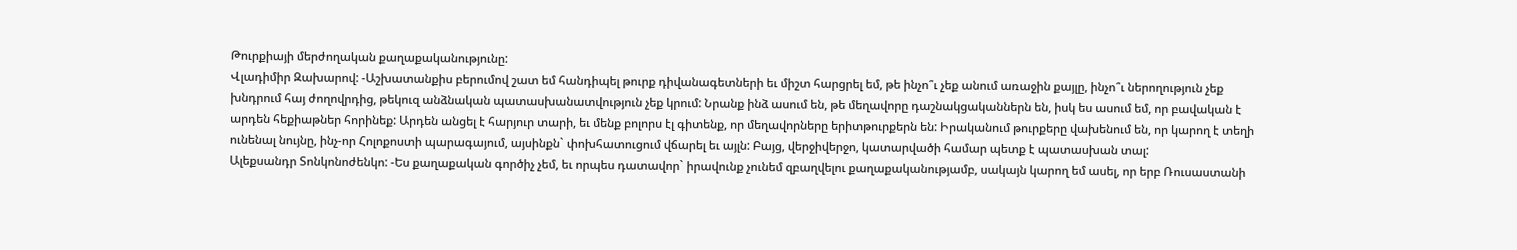Թուրքիայի մերժողական քաղաքականությունը:
Վլադիմիր Զախարով: -Աշխատանքիս բերումով շատ եմ հանդիպել թուրք դիվանագետների եւ միշտ հարցրել եմ, թե ինչո՞ւ չեք անում առաջին քայլը, ինչո՞ւ ներողություն չեք խնդրում հայ ժողովրդից, թեկուզ անձնական պատասխանատվություն չեք կրում: Նրանք ինձ ասում են, թե մեղավորը դաշնակցականներն են, իսկ ես ասում եմ, որ բավական է արդեն հեքիաթներ հորինեք: Արդեն անցել է հարյուր տարի, եւ մենք բոլորս էլ գիտենք, որ մեղավորները երիտթուրքերն են: Իրականում թուրքերը վախենում են, որ կարող է տեղի ունենալ նույնը, ինչ-որ Հոլոքոստի պարագայում, այսինքն` փոխհատուցում վճարել եւ այլն: Բայց, վերջիվերջո, կատարվածի համար պետք է պատասխան տալ:
Ալեքսանդր Տոնկոնոժենկո: -Ես քաղաքական գործիչ չեմ, եւ որպես դատավոր` իրավունք չունեմ զբաղվելու քաղաքականությամբ, սակայն կարող եմ ասել, որ երբ Ռուսաստանի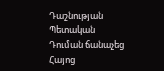Դաշնության Պետական Դուման ճանաչեց Հայոց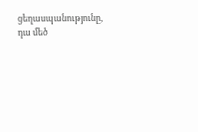ցեղասպանությունը, դա մեծ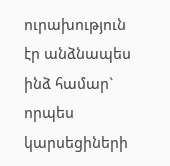ուրախություն էր անձնապես ինձ համար` որպես կարսեցիների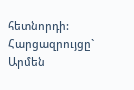հետնորդի:
Հարցազրույցը` Արմեն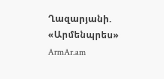Ղազարյանի. «Արմենպրես»
ArmAr.am